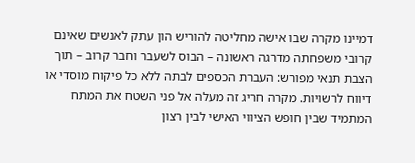דמיינו מקרה שבו אישה מחליטה להוריש הון עתק לאנשים שאינם קרובי משפחתה מדרגה ראשונה – הבוס לשעבר וחבר קרוב – תוך הצבת תנאי מפורש: העברת הכספים לבתה ללא כל פיקוח מוסדי או דיווח לרשויות. מקרה חריג זה מעלה אל פני השטח את המתח המתמיד שבין חופש הציווי האישי לבין רצון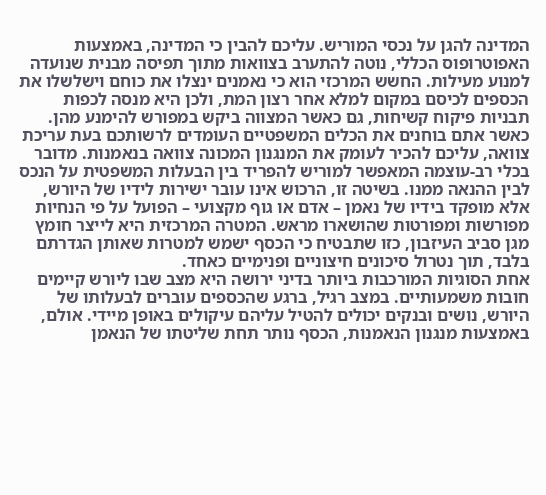המדינה להגן על נכסי המוריש. עליכם להבין כי המדינה, באמצעות האפוטרופוס הכללי, נוטה להתערב בצוואות מתוך תפיסה מבנית שנועדה למנוע מעילות. החשש המרכזי הוא כי נאמנים ינצלו את כוחם וישלשלו את הכספים לכיסם במקום למלא אחר רצון המת, ולכן היא מנסה לכפות תבניות פיקוח קשיחות, גם כאשר המצווה ביקש במפורש להימנע מהן.
כאשר אתם בוחנים את הכלים המשפטיים העומדים לרשותכם בעת עריכת צוואה, עליכם להכיר לעומק את המנגנון המכונה צוואה בנאמנות. מדובר בכלי רב-עוצמה המאפשר למוריש להפריד בין הבעלות המשפטית על הנכס לבין ההנאה ממנו. בשיטה זו, הרכוש אינו עובר ישירות לידיו של היורש, אלא מופקד בידיו של נאמן – אדם או גוף מקצועי – הפועל על פי הנחיות מפורשות ומפורטות שהושארו מראש. המטרה המרכזית היא לייצר חומץ מגן סביב העיזבון, כזו שתבטיח כי הכסף ישמש למטרות שאותן הגדרתם בלבד, תוך נטרול סיכונים חיצוניים ופנימיים כאחד.
אחת הסוגיות המורכבות ביותר בדיני ירושה היא מצב שבו ליורש קיימים חובות משמעותיים. במצב רגיל, ברגע שהכספים עוברים לבעלותו של היורש, נושים ובנקים יכולים להטיל עליהם עיקולים באופן מיידי. אולם, באמצעות מנגנון הנאמנות, הכסף נותר תחת שליטתו של הנאמן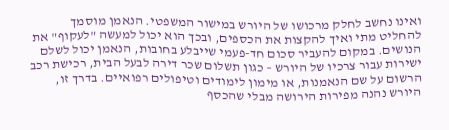ואינו נחשב לחלק מרכושו של היורש במישור המשפטי. הנאמן מוסמך להחליט מתי ואיך להקצות את הכספים, ובכך הוא יכול למעשה "לעקוף" את הנושים. במקום להעביר סכום חד-פעמי שייבלע בחובות, הנאמן יכול לשלם ישירות עבור צרכיו של היורש – כגון תשלום שכר דירה לבעל הבית, רכישת רכב הרשום על שם הנאמנות, או מימון לימודים וטיפולים רפואיים. בדרך זו, היורש נהנה מפירות הירושה מבלי שהכסף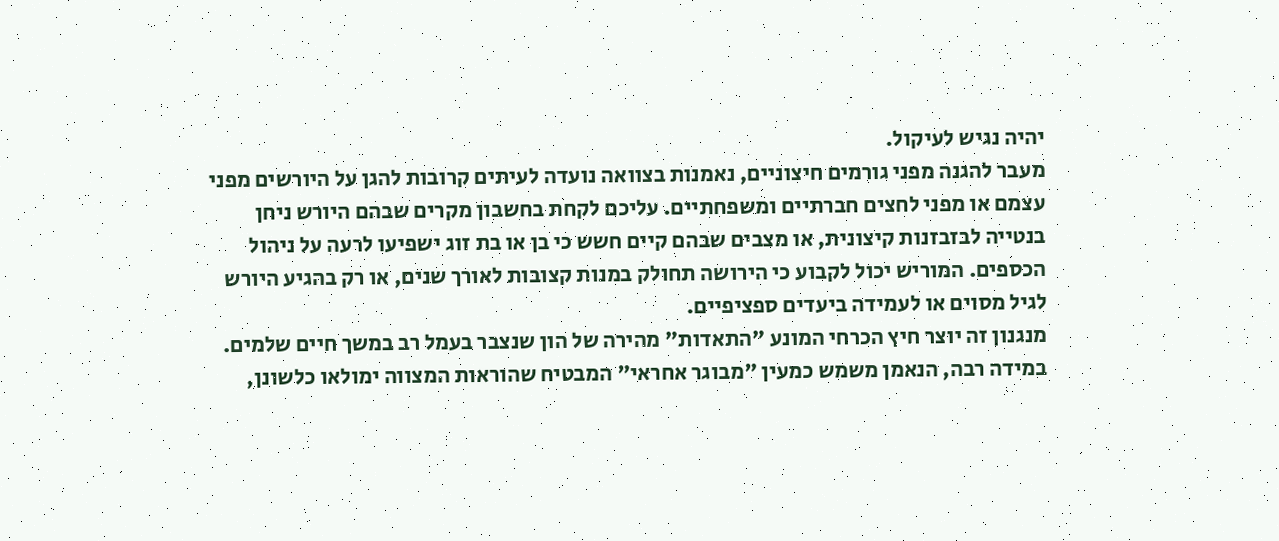יהיה נגיש לעיקול.
מעבר להגנה מפני גורמים חיצוניים, נאמנות בצוואה נועדה לעיתים קרובות להגן על היורשים מפני עצמם או מפני לחצים חברתיים ומשפחתיים. עליכם לקחת בחשבון מקרים שבהם היורש ניחן בנטייה לבזבזנות קיצונית, או מצבים שבהם קיים חשש כי בן או בת זוג ישפיעו לרעה על ניהול הכספים. המוריש יכול לקבוע כי הירושה תחולק במנות קצובות לאורך שנים, או רק בהגיע היורש לגיל מסוים או לעמידה ביעדים ספציפיים.
מנגנון זה יוצר חיץ הכרחי המונע "התאדות" מהירה של הון שנצבר בעמל רב במשך חיים שלמים. במידה רבה, הנאמן משמש כמעין "מבוגר אחראי" המבטיח שהוראות המצווה ימולאו כלשונן,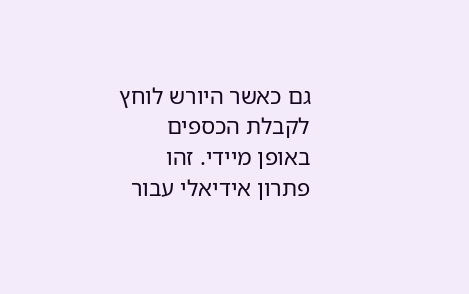גם כאשר היורש לוחץ לקבלת הכספים באופן מיידי. זהו פתרון אידיאלי עבור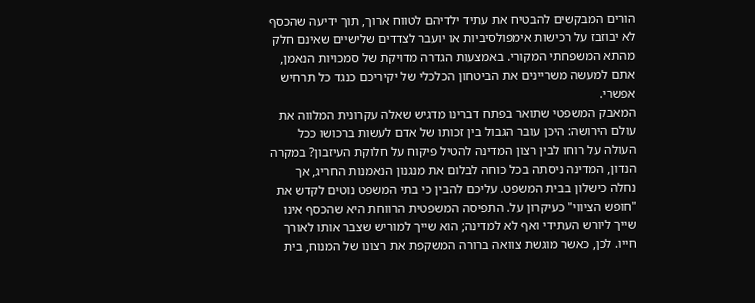הורים המבקשים להבטיח את עתיד ילדיהם לטווח ארוך, תוך ידיעה שהכסף לא יבוזבז על רכישות אימפולסיביות או יועבר לצדדים שלישיים שאינם חלק מהתא המשפחתי המקורי. באמצעות הגדרה מדויקת של סמכויות הנאמן, אתם למעשה משריינים את הביטחון הכלכלי של יקיריכם כנגד כל תרחיש אפשרי.
המאבק המשפטי שתואר בפתח דברינו מדגיש שאלה עקרונית המלווה את עולם הירושה: היכן עובר הגבול בין זכותו של אדם לעשות ברכושו ככל העולה על רוחו לבין רצון המדינה להטיל פיקוח על חלוקת העיזבון? במקרה הנדון, המדינה ניסתה בכל כוחה לבלום את מנגנון הנאמנות החריג, אך נחלה כישלון בבית המשפט. עליכם להבין כי בתי המשפט נוטים לקדש את "חופש הציווי" כעיקרון על. התפיסה המשפטית הרווחת היא שהכסף אינו שייך ליורש העתידי ואף לא למדינה; הוא שייך למוריש שצבר אותו לאורך חייו. לכן, כאשר מוגשת צוואה ברורה המשקפת את רצונו של המנוח, בית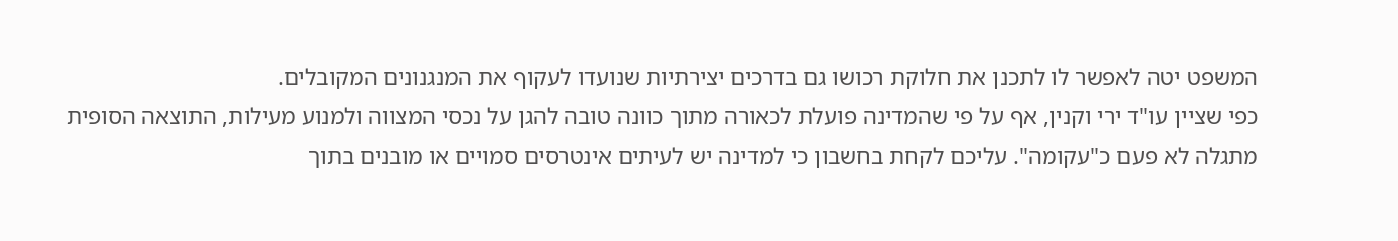המשפט יטה לאפשר לו לתכנן את חלוקת רכושו גם בדרכים יצירתיות שנועדו לעקוף את המנגנונים המקובלים.
כפי שציין עו"ד ירי וקנין, אף על פי שהמדינה פועלת לכאורה מתוך כוונה טובה להגן על נכסי המצווה ולמנוע מעילות, התוצאה הסופית מתגלה לא פעם כ"עקומה". עליכם לקחת בחשבון כי למדינה יש לעיתים אינטרסים סמויים או מובנים בתוך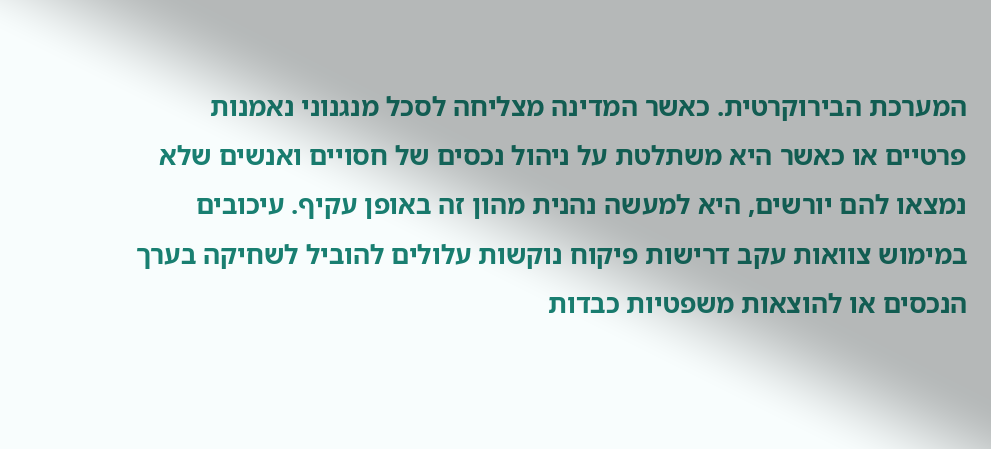המערכת הבירוקרטית. כאשר המדינה מצליחה לסכל מנגנוני נאמנות פרטיים או כאשר היא משתלטת על ניהול נכסים של חסויים ואנשים שלא נמצאו להם יורשים, היא למעשה נהנית מהון זה באופן עקיף. עיכובים במימוש צוואות עקב דרישות פיקוח נוקשות עלולים להוביל לשחיקה בערך הנכסים או להוצאות משפטיות כבדות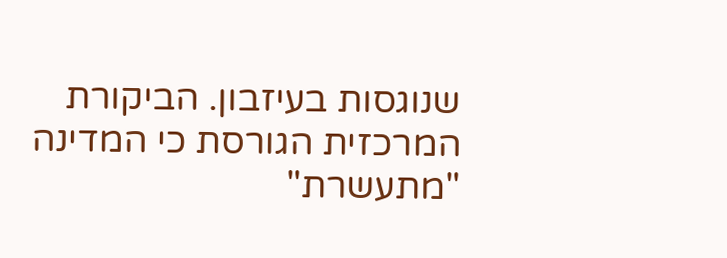שנוגסות בעיזבון. הביקורת המרכזית הגורסת כי המדינה "מתעשרת"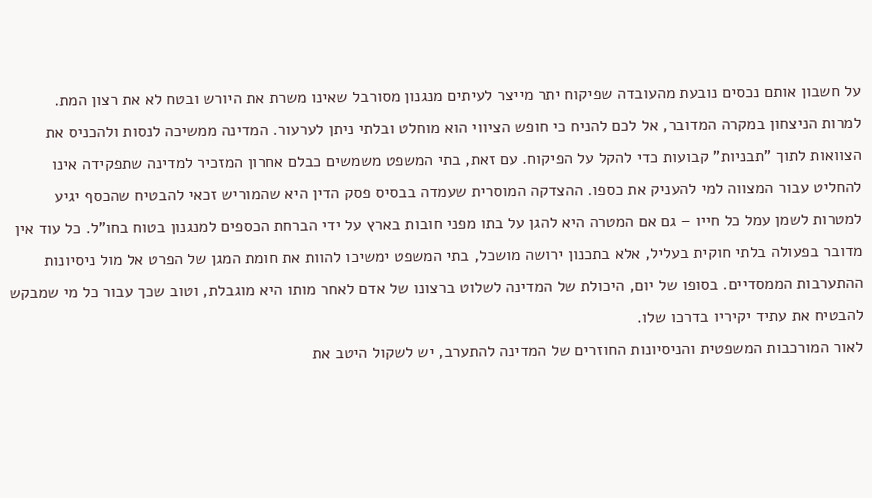על חשבון אותם נכסים נובעת מהעובדה שפיקוח יתר מייצר לעיתים מנגנון מסורבל שאינו משרת את היורש ובטח לא את רצון המת.
למרות הניצחון במקרה המדובר, אל לכם להניח כי חופש הציווי הוא מוחלט ובלתי ניתן לערעור. המדינה ממשיכה לנסות ולהכניס את הצוואות לתוך "תבניות" קבועות כדי להקל על הפיקוח. עם זאת, בתי המשפט משמשים כבלם אחרון המזכיר למדינה שתפקידה אינו להחליט עבור המצווה למי להעניק את כספו. ההצדקה המוסרית שעמדה בבסיס פסק הדין היא שהמוריש זכאי להבטיח שהכסף יגיע למטרות לשמן עמל כל חייו – גם אם המטרה היא להגן על בתו מפני חובות בארץ על ידי הברחת הכספים למנגנון בטוח בחו"ל. כל עוד אין מדובר בפעולה בלתי חוקית בעליל, אלא בתכנון ירושה מושכל, בתי המשפט ימשיכו להוות את חומת המגן של הפרט אל מול ניסיונות ההתערבות הממסדיים. בסופו של יום, היכולת של המדינה לשלוט ברצונו של אדם לאחר מותו היא מוגבלת, וטוב שכך עבור כל מי שמבקש להבטיח את עתיד יקיריו בדרכו שלו.
לאור המורכבות המשפטית והניסיונות החוזרים של המדינה להתערב, יש לשקול היטב את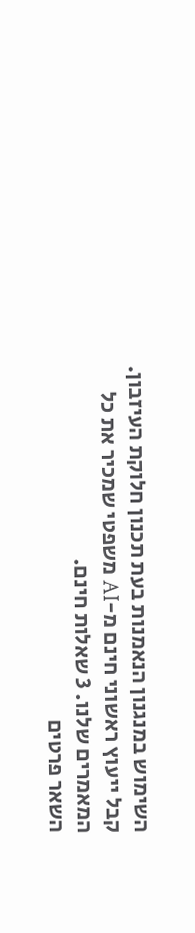השימוש במנגנון הנאמנות בעת תכנון חלוקת העיזבון.
קבל ייעוץ ראשוני חינם מ-AI משפטי שמכיר את כל המאמרים שלנו. 3 שאלות חינם.
השאר פרטים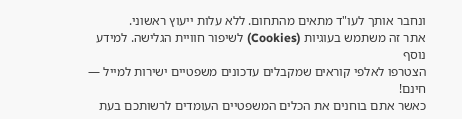ונחבר אותך לעו"ד מתאים מהתחום. ללא עלות ייעוץ ראשוני.
אתר זה משתמש בעוגיות (Cookies) לשיפור חוויית הגלישה. למידע נוסף
הצטרפו לאלפי קוראים שמקבלים עדכונים משפטיים ישירות למייל — חינם!
כאשר אתם בוחנים את הכלים המשפטיים העומדים לרשותכם בעת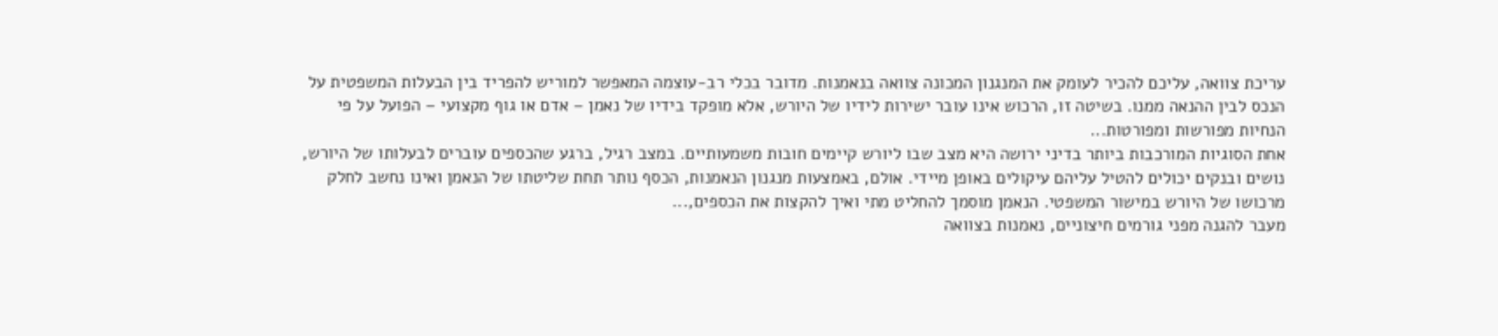עריכת צוואה, עליכם להכיר לעומק את המנגנון המכונה צוואה בנאמנות. מדובר בכלי רב-עוצמה המאפשר למוריש להפריד בין הבעלות המשפטית על הנכס לבין ההנאה ממנו. בשיטה זו, הרכוש אינו עובר ישירות לידיו של היורש, אלא מופקד בידיו של נאמן – אדם או גוף מקצועי – הפועל על פי הנחיות מפורשות ומפורטות...
אחת הסוגיות המורכבות ביותר בדיני ירושה היא מצב שבו ליורש קיימים חובות משמעותיים. במצב רגיל, ברגע שהכספים עוברים לבעלותו של היורש, נושים ובנקים יכולים להטיל עליהם עיקולים באופן מיידי. אולם, באמצעות מנגנון הנאמנות, הכסף נותר תחת שליטתו של הנאמן ואינו נחשב לחלק מרכושו של היורש במישור המשפטי. הנאמן מוסמך להחליט מתי ואיך להקצות את הכספים,...
מעבר להגנה מפני גורמים חיצוניים, נאמנות בצוואה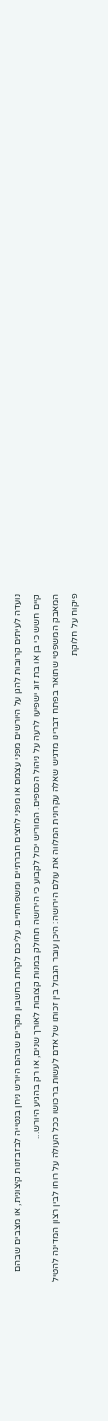נועדה לעיתים קרובות להגן על היורשים מפני עצמם או מפני לחצים חברתיים ומשפחתיים. עליכם לקחת בחשבון מקרים שבהם היורש ניחן בנטייה לבזבזנות קיצונית, או מצבים שבהם קיים חשש כי בן או בת זוג ישפיעו לרעה על ניהול הכספים. המוריש יכול לקבוע כי הירושה תחולק במנות קצובות לאורך שנים, או רק בהגיע היורש...
המאבק המשפטי שתואר בפתח דברינו מדגיש שאלה עקרונית המלווה את עולם הירושה: היכן עובר הגבול בין זכותו של אדם לעשות ברכושו ככל העולה על רוחו לבין רצון המדינה להטיל פיקוח על חלוקת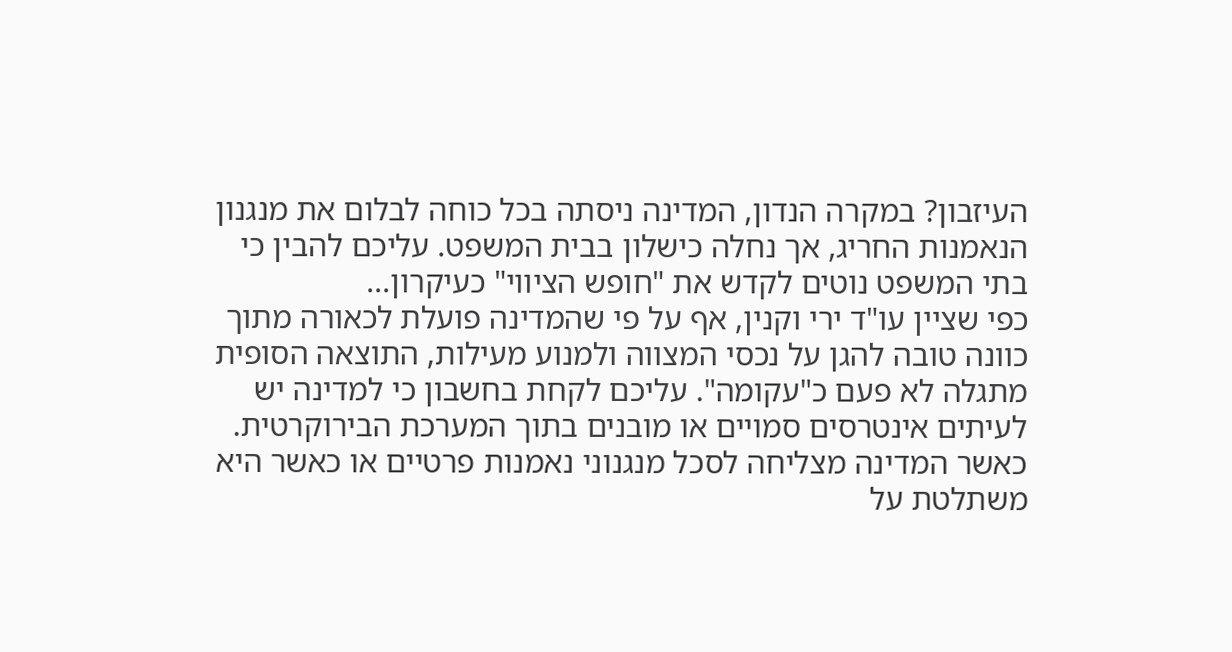העיזבון? במקרה הנדון, המדינה ניסתה בכל כוחה לבלום את מנגנון הנאמנות החריג, אך נחלה כישלון בבית המשפט. עליכם להבין כי בתי המשפט נוטים לקדש את "חופש הציווי" כעיקרון...
כפי שציין עו"ד ירי וקנין, אף על פי שהמדינה פועלת לכאורה מתוך כוונה טובה להגן על נכסי המצווה ולמנוע מעילות, התוצאה הסופית מתגלה לא פעם כ"עקומה". עליכם לקחת בחשבון כי למדינה יש לעיתים אינטרסים סמויים או מובנים בתוך המערכת הבירוקרטית. כאשר המדינה מצליחה לסכל מנגנוני נאמנות פרטיים או כאשר היא משתלטת על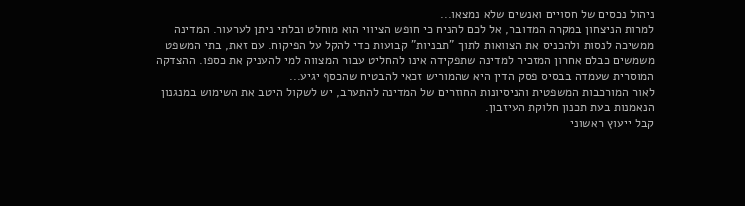ניהול נכסים של חסויים ואנשים שלא נמצאו...
למרות הניצחון במקרה המדובר, אל לכם להניח כי חופש הציווי הוא מוחלט ובלתי ניתן לערעור. המדינה ממשיכה לנסות ולהכניס את הצוואות לתוך "תבניות" קבועות כדי להקל על הפיקוח. עם זאת, בתי המשפט משמשים כבלם אחרון המזכיר למדינה שתפקידה אינו להחליט עבור המצווה למי להעניק את כספו. ההצדקה המוסרית שעמדה בבסיס פסק הדין היא שהמוריש זכאי להבטיח שהכסף יגיע...
לאור המורכבות המשפטית והניסיונות החוזרים של המדינה להתערב, יש לשקול היטב את השימוש במנגנון הנאמנות בעת תכנון חלוקת העיזבון.
קבל ייעוץ ראשוני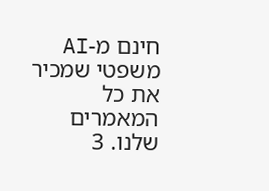חינם מ-AI משפטי שמכיר את כל המאמרים שלנו. 3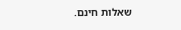שאלות חינם.